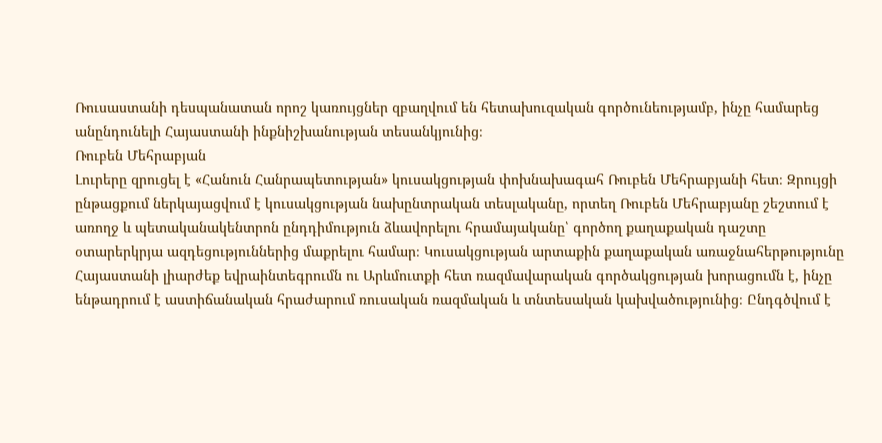Ռուսաստանի դեսպանատան որոշ կառույցներ զբաղվում են հետախուզական գործունեությամբ, ինչը համարեց անընդունելի Հայաստանի ինքնիշխանության տեսանկյունից։
Ռուբեն Մեհրաբյան
Լուրերը զրուցել է «Հանուն Հանրապետության» կուսակցության փոխնախագահ Ռուբեն Մեհրաբյանի հետ։ Զրույցի ընթացքում ներկայացվում է կուսակցության նախընտրական տեսլականը, որտեղ Ռուբեն Մեհրաբյանը շեշտում է առողջ և պետականակենտրոն ընդդիմություն ձևավորելու հրամայականը՝ գործող քաղաքական դաշտը օտարերկրյա ազդեցություններից մաքրելու համար։ Կուսակցության արտաքին քաղաքական առաջնահերթությունը Հայաստանի լիարժեք եվրաինտեգրումն ու Արևմուտքի հետ ռազմավարական գործակցության խորացումն է, ինչը ենթադրում է աստիճանական հրաժարում ռուսական ռազմական և տնտեսական կախվածությունից։ Ընդգծվում է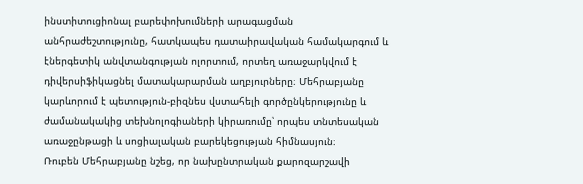ինստիտուցիոնալ բարեփոխումների արագացման անհրաժեշտությունը, հատկապես դատաիրավական համակարգում և էներգետիկ անվտանգության ոլորտում, որտեղ առաջարկվում է դիվերսիֆիկացնել մատակարարման աղբյուրները։ Մեհրաբյանը կարևորում է պետություն-բիզնես վստահելի գործընկերությունը և ժամանակակից տեխնոլոգիաների կիրառումը՝ որպես տնտեսական առաջընթացի և սոցիալական բարեկեցության հիմնասյուն։
Ռուբեն Մեհրաբյանը նշեց, որ նախընտրական քարոզարշավի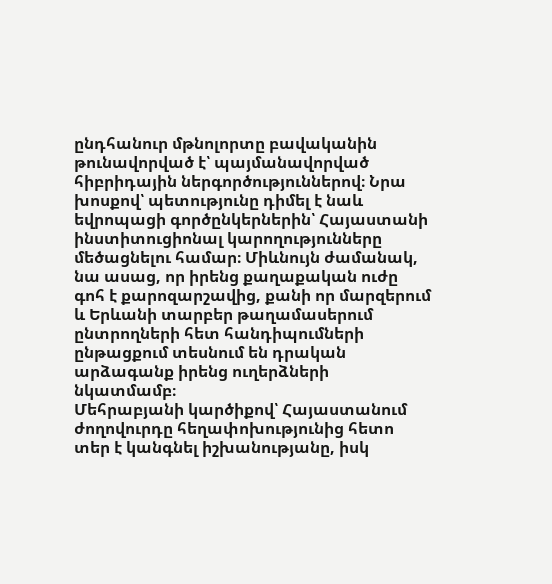ընդհանուր մթնոլորտը բավականին թունավորված է՝ պայմանավորված հիբրիդային ներգործություններով։ Նրա խոսքով՝ պետությունը դիմել է նաև եվրոպացի գործընկերներին՝ Հայաստանի ինստիտուցիոնալ կարողությունները մեծացնելու համար։ Միևնույն ժամանակ, նա ասաց, որ իրենց քաղաքական ուժը գոհ է քարոզարշավից, քանի որ մարզերում և Երևանի տարբեր թաղամասերում ընտրողների հետ հանդիպումների ընթացքում տեսնում են դրական արձագանք իրենց ուղերձների նկատմամբ։
Մեհրաբյանի կարծիքով՝ Հայաստանում ժողովուրդը հեղափոխությունից հետո տեր է կանգնել իշխանությանը, իսկ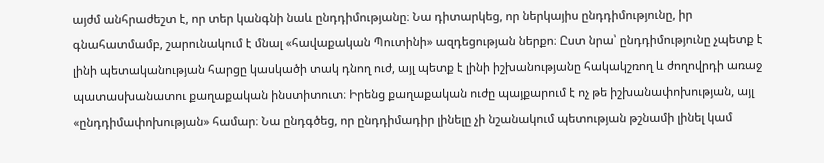այժմ անհրաժեշտ է, որ տեր կանգնի նաև ընդդիմությանը։ Նա դիտարկեց, որ ներկայիս ընդդիմությունը, իր գնահատմամբ, շարունակում է մնալ «հավաքական Պուտինի» ազդեցության ներքո։ Ըստ նրա՝ ընդդիմությունը չպետք է լինի պետականության հարցը կասկածի տակ դնող ուժ, այլ պետք է լինի իշխանությանը հակակշռող և ժողովրդի առաջ պատասխանատու քաղաքական ինստիտուտ։ Իրենց քաղաքական ուժը պայքարում է ոչ թե իշխանափոխության, այլ «ընդդիմափոխության» համար։ Նա ընդգծեց, որ ընդդիմադիր լինելը չի նշանակում պետության թշնամի լինել կամ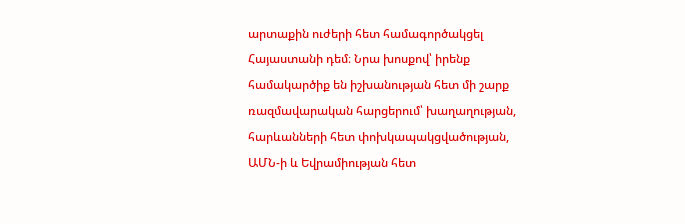արտաքին ուժերի հետ համագործակցել Հայաստանի դեմ։ Նրա խոսքով՝ իրենք համակարծիք են իշխանության հետ մի շարք ռազմավարական հարցերում՝ խաղաղության, հարևանների հետ փոխկապակցվածության, ԱՄՆ‑ի և Եվրամիության հետ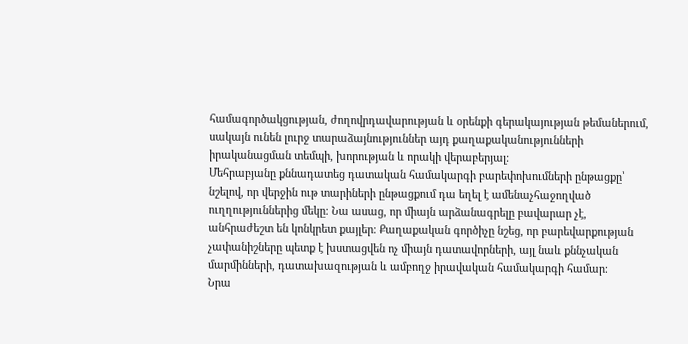համագործակցության, ժողովրդավարության և օրենքի գերակայության թեմաներում, սակայն ունեն լուրջ տարաձայնություններ այդ քաղաքականությունների իրականացման տեմպի, խորության և որակի վերաբերյալ։
Մեհրաբյանը քննադատեց դատական համակարգի բարեփոխումների ընթացքը՝ նշելով, որ վերջին ութ տարիների ընթացքում դա եղել է ամենաչհաջողված ուղղություններից մեկը։ Նա ասաց, որ միայն արձանագրելը բավարար չէ, անհրաժեշտ են կոնկրետ քայլեր։ Քաղաքական գործիչը նշեց, որ բարեվարքության չափանիշները պետք է խստացվեն ոչ միայն դատավորների, այլ նաև քննչական մարմինների, դատախազության և ամբողջ իրավական համակարգի համար։
Նրա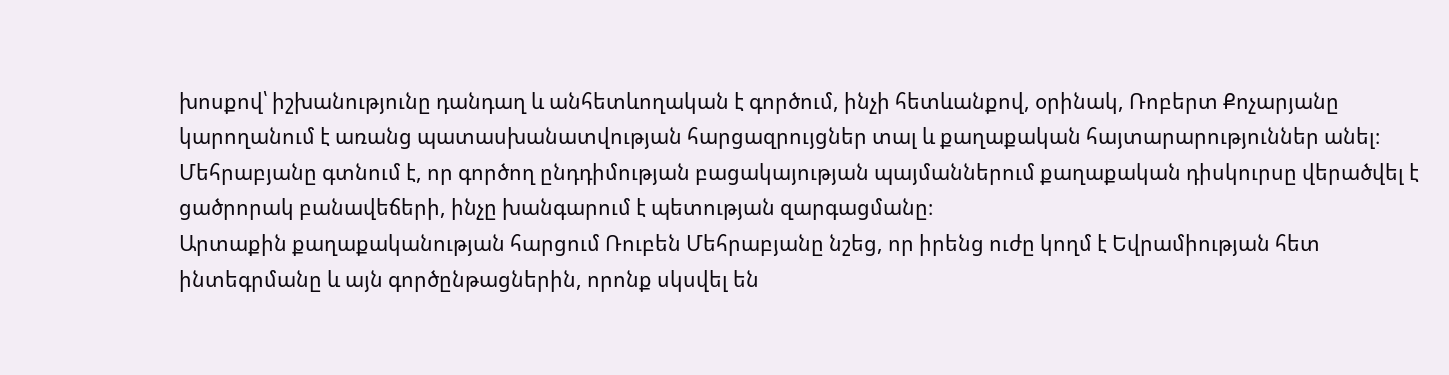խոսքով՝ իշխանությունը դանդաղ և անհետևողական է գործում, ինչի հետևանքով, օրինակ, Ռոբերտ Քոչարյանը կարողանում է առանց պատասխանատվության հարցազրույցներ տալ և քաղաքական հայտարարություններ անել։ Մեհրաբյանը գտնում է, որ գործող ընդդիմության բացակայության պայմաններում քաղաքական դիսկուրսը վերածվել է ցածրորակ բանավեճերի, ինչը խանգարում է պետության զարգացմանը։
Արտաքին քաղաքականության հարցում Ռուբեն Մեհրաբյանը նշեց, որ իրենց ուժը կողմ է Եվրամիության հետ ինտեգրմանը և այն գործընթացներին, որոնք սկսվել են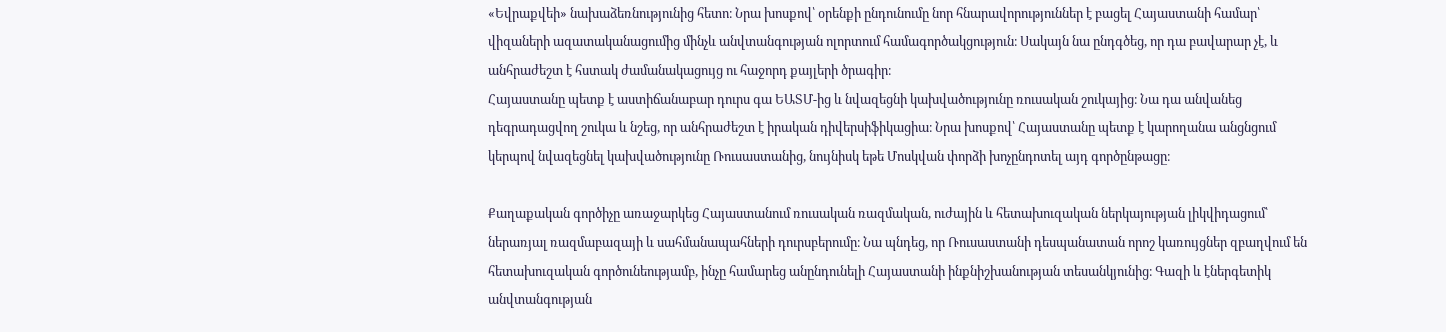«Եվրաքվեի» նախաձեռնությունից հետո։ Նրա խոսքով՝ օրենքի ընդունումը նոր հնարավորություններ է բացել Հայաստանի համար՝ վիզաների ազատականացումից մինչև անվտանգության ոլորտում համագործակցություն։ Սակայն նա ընդգծեց, որ դա բավարար չէ, և անհրաժեշտ է հստակ ժամանակացույց ու հաջորդ քայլերի ծրագիր։
Հայաստանը պետք է աստիճանաբար դուրս գա ԵԱՏՄ-ից և նվազեցնի կախվածությունը ռուսական շուկայից։ Նա դա անվանեց դեգրադացվող շուկա և նշեց, որ անհրաժեշտ է իրական դիվերսիֆիկացիա։ Նրա խոսքով՝ Հայաստանը պետք է կարողանա անցնցում կերպով նվազեցնել կախվածությունը Ռուսաստանից, նույնիսկ եթե Մոսկվան փորձի խոչընդոտել այդ գործընթացը։

Քաղաքական գործիչը առաջարկեց Հայաստանում ռուսական ռազմական, ուժային և հետախուզական ներկայության լիկվիդացում՝ ներառյալ ռազմաբազայի և սահմանապահների դուրսբերումը։ Նա պնդեց, որ Ռուսաստանի դեսպանատան որոշ կառույցներ զբաղվում են հետախուզական գործունեությամբ, ինչը համարեց անընդունելի Հայաստանի ինքնիշխանության տեսանկյունից։ Գազի և էներգետիկ անվտանգության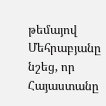թեմայով Մեհրաբյանը նշեց, որ Հայաստանը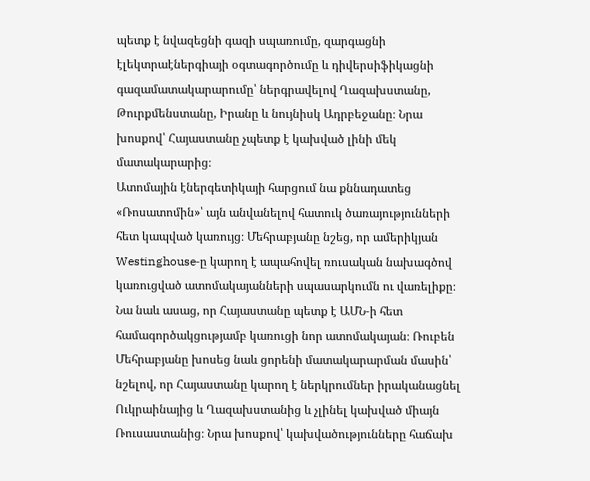պետք է նվազեցնի գազի սպառումը, զարգացնի էլեկտրաէներգիայի օգտագործումը և դիվերսիֆիկացնի գազամատակարարումը՝ ներգրավելով Ղազախստանը, Թուրքմենստանը, Իրանը և նույնիսկ Ադրբեջանը։ Նրա խոսքով՝ Հայաստանը չպետք է կախված լինի մեկ մատակարարից։
Ատոմային էներգետիկայի հարցում նա քննադատեց «Ռոսատոմին»՝ այն անվանելով հատուկ ծառայությունների հետ կապված կառույց։ Մեհրաբյանը նշեց, որ ամերիկյան Westinghouse‑ը կարող է ապահովել ռուսական նախագծով կառուցված ատոմակայանների սպասարկումն ու վառելիքը։ Նա նաև ասաց, որ Հայաստանը պետք է ԱՄՆ‑ի հետ համագործակցությամբ կառուցի նոր ատոմակայան։ Ռուբեն Մեհրաբյանը խոսեց նաև ցորենի մատակարարման մասին՝ նշելով, որ Հայաստանը կարող է ներկրումներ իրականացնել Ուկրաինայից և Ղազախստանից և չլինել կախված միայն Ռուսաստանից։ Նրա խոսքով՝ կախվածությունները հաճախ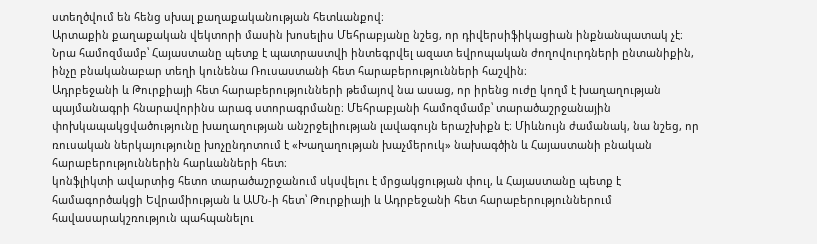ստեղծվում են հենց սխալ քաղաքականության հետևանքով։
Արտաքին քաղաքական վեկտորի մասին խոսելիս Մեհրաբյանը նշեց, որ դիվերսիֆիկացիան ինքնանպատակ չէ։ Նրա համոզմամբ՝ Հայաստանը պետք է պատրաստվի ինտեգրվել ազատ եվրոպական ժողովուրդների ընտանիքին, ինչը բնականաբար տեղի կունենա Ռուսաստանի հետ հարաբերությունների հաշվին։
Ադրբեջանի և Թուրքիայի հետ հարաբերությունների թեմայով նա ասաց, որ իրենց ուժը կողմ է խաղաղության պայմանագրի հնարավորինս արագ ստորագրմանը։ Մեհրաբյանի համոզմամբ՝ տարածաշրջանային փոխկապակցվածությունը խաղաղության անշրջելիության լավագույն երաշխիքն է։ Միևնույն ժամանակ, նա նշեց, որ ռուսական ներկայությունը խոչընդոտում է «Խաղաղության խաչմերուկ» նախագծին և Հայաստանի բնական հարաբերություններին հարևանների հետ։
կոնֆլիկտի ավարտից հետո տարածաշրջանում սկսվելու է մրցակցության փուլ, և Հայաստանը պետք է համագործակցի Եվրամիության և ԱՄՆ‑ի հետ՝ Թուրքիայի և Ադրբեջանի հետ հարաբերություններում հավասարակշռություն պահպանելու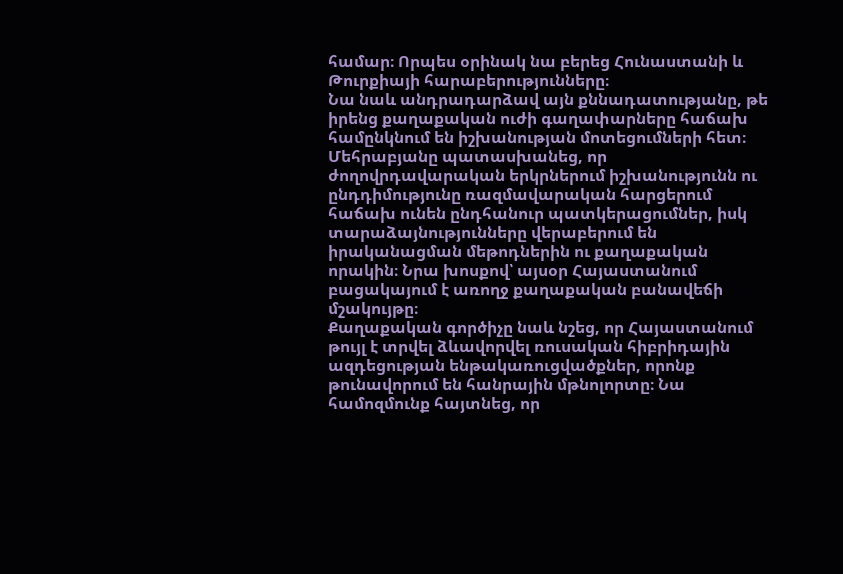համար։ Որպես օրինակ նա բերեց Հունաստանի և Թուրքիայի հարաբերությունները։
Նա նաև անդրադարձավ այն քննադատությանը, թե իրենց քաղաքական ուժի գաղափարները հաճախ համընկնում են իշխանության մոտեցումների հետ։ Մեհրաբյանը պատասխանեց, որ ժողովրդավարական երկրներում իշխանությունն ու ընդդիմությունը ռազմավարական հարցերում հաճախ ունեն ընդհանուր պատկերացումներ, իսկ տարաձայնությունները վերաբերում են իրականացման մեթոդներին ու քաղաքական որակին։ Նրա խոսքով՝ այսօր Հայաստանում բացակայում է առողջ քաղաքական բանավեճի մշակույթը։
Քաղաքական գործիչը նաև նշեց, որ Հայաստանում թույլ է տրվել ձևավորվել ռուսական հիբրիդային ազդեցության ենթակառուցվածքներ, որոնք թունավորում են հանրային մթնոլորտը։ Նա համոզմունք հայտնեց, որ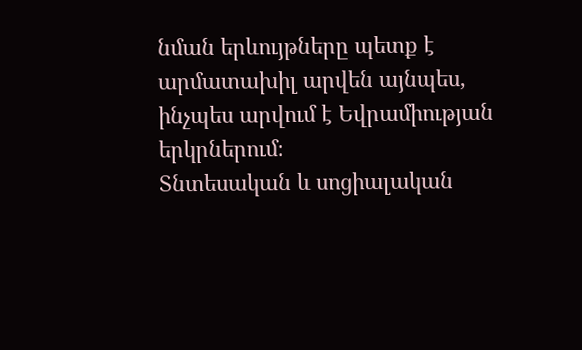նման երևույթները պետք է արմատախիլ արվեն այնպես, ինչպես արվում է Եվրամիության երկրներում։
Տնտեսական և սոցիալական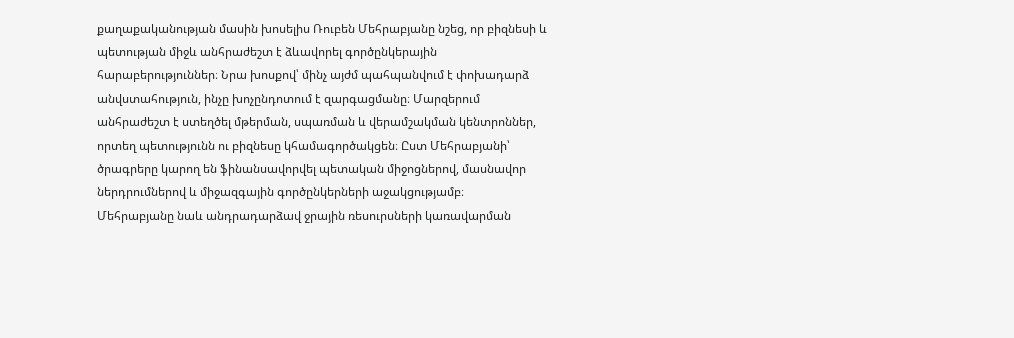քաղաքականության մասին խոսելիս Ռուբեն Մեհրաբյանը նշեց, որ բիզնեսի և պետության միջև անհրաժեշտ է ձևավորել գործընկերային հարաբերություններ։ Նրա խոսքով՝ մինչ այժմ պահպանվում է փոխադարձ անվստահություն, ինչը խոչընդոտում է զարգացմանը։ Մարզերում անհրաժեշտ է ստեղծել մթերման, սպառման և վերամշակման կենտրոններ, որտեղ պետությունն ու բիզնեսը կհամագործակցեն։ Ըստ Մեհրաբյանի՝ ծրագրերը կարող են ֆինանսավորվել պետական միջոցներով, մասնավոր ներդրումներով և միջազգային գործընկերների աջակցությամբ։
Մեհրաբյանը նաև անդրադարձավ ջրային ռեսուրսների կառավարման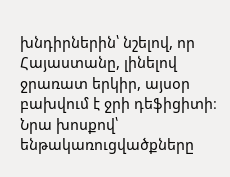խնդիրներին՝ նշելով, որ Հայաստանը, լինելով ջրառատ երկիր, այսօր բախվում է ջրի դեֆիցիտի։ Նրա խոսքով՝ ենթակառուցվածքները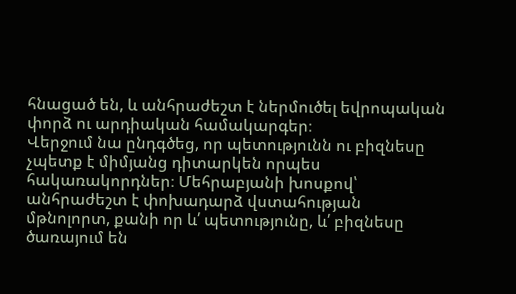հնացած են, և անհրաժեշտ է ներմուծել եվրոպական փորձ ու արդիական համակարգեր։
Վերջում նա ընդգծեց, որ պետությունն ու բիզնեսը չպետք է միմյանց դիտարկեն որպես հակառակորդներ։ Մեհրաբյանի խոսքով՝ անհրաժեշտ է փոխադարձ վստահության մթնոլորտ, քանի որ և՛ պետությունը, և՛ բիզնեսը ծառայում են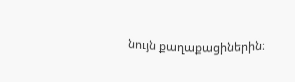նույն քաղաքացիներին։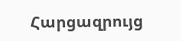Հարցազրույց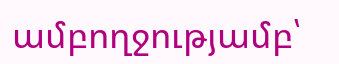ամբողջությամբ՝